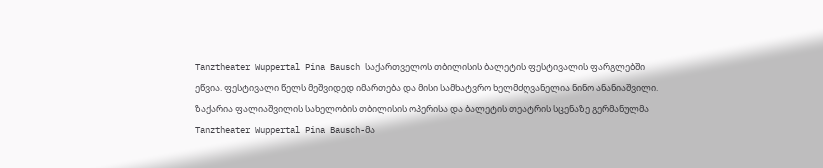Tanztheater Wuppertal Pina Bausch საქართველოს თბილისის ბალეტის ფესტივალის ფარგლებში ეწვია. ფესტივალი წელს მეშვიდედ იმართება და მისი სამხატვრო ხელმძღვანელია ნინო ანანიაშვილი.
ზაქარია ფალიაშვილის სახელობის თბილისის ოპერისა და ბალეტის თეატრის სცენაზე გერმანულმა Tanztheater Wuppertal Pina Bausch-მა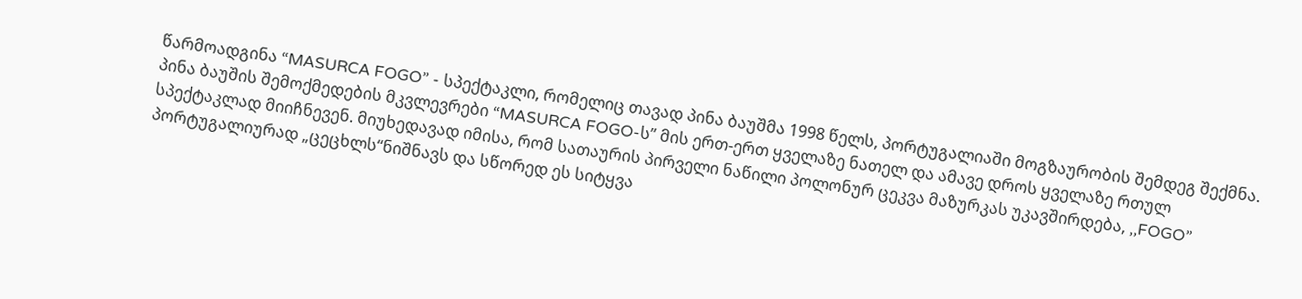წარმოადგინა “MASURCA FOGO” - სპექტაკლი, რომელიც თავად პინა ბაუშმა 1998 წელს, პორტუგალიაში მოგზაურობის შემდეგ შექმნა.
პინა ბაუშის შემოქმედების მკვლევრები “MASURCA FOGO-ს” მის ერთ-ერთ ყველაზე ნათელ და ამავე დროს ყველაზე რთულ სპექტაკლად მიიჩნევენ. მიუხედავად იმისა, რომ სათაურის პირველი ნაწილი პოლონურ ცეკვა მაზურკას უკავშირდება, ,,FOGO” პორტუგალიურად „ცეცხლს“ნიშნავს და სწორედ ეს სიტყვა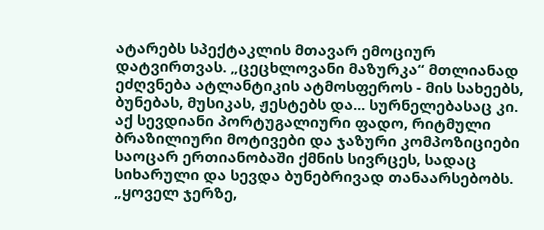ატარებს სპექტაკლის მთავარ ემოციურ დატვირთვას. „ცეცხლოვანი მაზურკა“ მთლიანად ეძღვნება ატლანტიკის ატმოსფეროს - მის სახეებს, ბუნებას, მუსიკას, ჟესტებს და... სურნელებასაც კი. აქ სევდიანი პორტუგალიური ფადო, რიტმული ბრაზილიური მოტივები და ჯაზური კომპოზიციები საოცარ ერთიანობაში ქმნის სივრცეს, სადაც სიხარული და სევდა ბუნებრივად თანაარსებობს.
„ყოველ ჯერზე,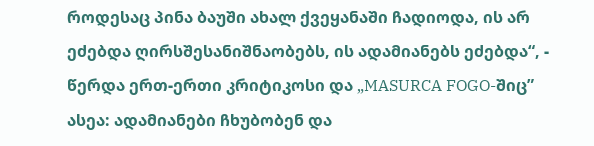როდესაც პინა ბაუში ახალ ქვეყანაში ჩადიოდა, ის არ ეძებდა ღირსშესანიშნაობებს, ის ადამიანებს ეძებდა“, - წერდა ერთ-ერთი კრიტიკოსი და „MASURCA FOGO-შიც” ასეა: ადამიანები ჩხუბობენ და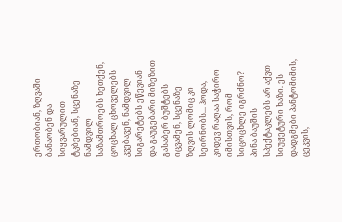ერთობიან, ზღვაში ბანაობენ და სიყვარულით ტკბებიან, სცენაზე ნამდვილ საზამთროებს ხეთქენ, ცოცხალ ცხოველებს კვებავენ, ნამდვილ სიგარეტებს ეწევიან და გაუგებარი მიზეზით გასაბერ ბუშტებს იცვამენ, სცენაზე ზღვის ლომიც კი სეირნობს... ჰოდა, კიდევ რაღაა საჭირო იმისთვის, რომ სიცოცხლე იგრძნო?
პინა ბაუშის სპექტაკლებს არ აქვთ სიუჟეტური ხაზი. ეს დადგმები პანტომიმის, ცეკვის,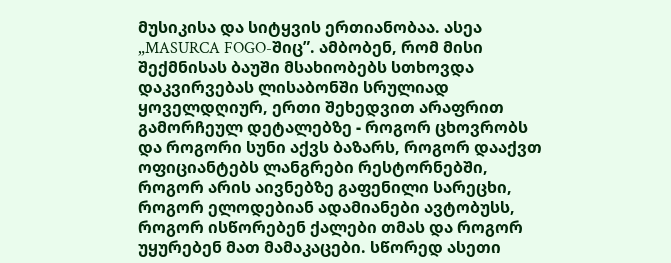მუსიკისა და სიტყვის ერთიანობაა. ასეა „MASURCA FOGO-შიც”. ამბობენ, რომ მისი შექმნისას ბაუში მსახიობებს სთხოვდა დაკვირვებას ლისაბონში სრულიად ყოველდღიურ, ერთი შეხედვით არაფრით გამორჩეულ დეტალებზე - როგორ ცხოვრობს და როგორი სუნი აქვს ბაზარს, როგორ დააქვთ ოფიციანტებს ლანგრები რესტორნებში, როგორ არის აივნებზე გაფენილი სარეცხი, როგორ ელოდებიან ადამიანები ავტობუსს, როგორ ისწორებენ ქალები თმას და როგორ უყურებენ მათ მამაკაცები. სწორედ ასეთი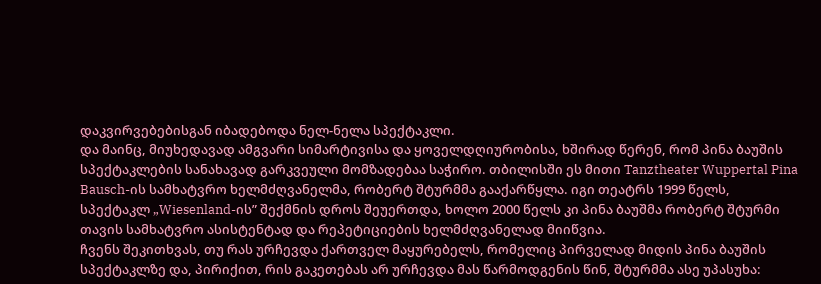დაკვირვებებისგან იბადებოდა ნელ-ნელა სპექტაკლი.
და მაინც, მიუხედავად ამგვარი სიმარტივისა და ყოველდღიურობისა, ხშირად წერენ, რომ პინა ბაუშის სპექტაკლების სანახავად გარკვეული მომზადებაა საჭირო. თბილისში ეს მითი Tanztheater Wuppertal Pina Bausch-ის სამხატვრო ხელმძღვანელმა, რობერტ შტურმმა გააქარწყლა. იგი თეატრს 1999 წელს, სპექტაკლ „Wiesenland-ის” შექმნის დროს შეუერთდა, ხოლო 2000 წელს კი პინა ბაუშმა რობერტ შტურმი თავის სამხატვრო ასისტენტად და რეპეტიციების ხელმძღვანელად მიიწვია.
ჩვენს შეკითხვას, თუ რას ურჩევდა ქართველ მაყურებელს, რომელიც პირველად მიდის პინა ბაუშის სპექტაკლზე და, პირიქით, რის გაკეთებას არ ურჩევდა მას წარმოდგენის წინ, შტურმმა ასე უპასუხა: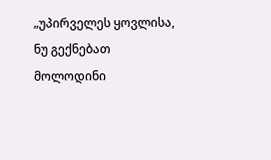„უპირველეს ყოვლისა, ნუ გექნებათ მოლოდინი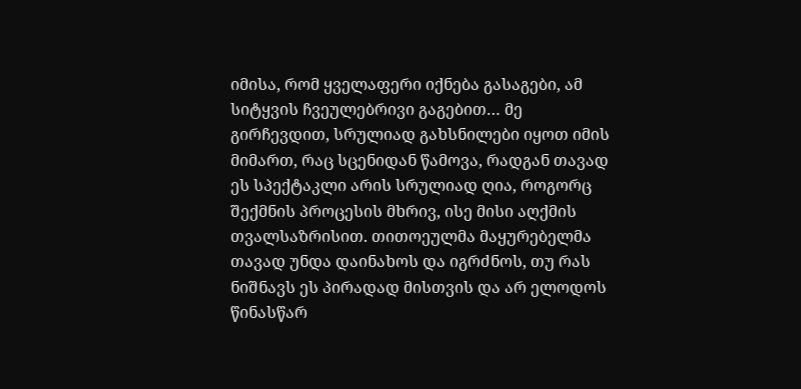იმისა, რომ ყველაფერი იქნება გასაგები, ამ სიტყვის ჩვეულებრივი გაგებით… მე გირჩევდით, სრულიად გახსნილები იყოთ იმის მიმართ, რაც სცენიდან წამოვა, რადგან თავად ეს სპექტაკლი არის სრულიად ღია, როგორც შექმნის პროცესის მხრივ, ისე მისი აღქმის თვალსაზრისით. თითოეულმა მაყურებელმა თავად უნდა დაინახოს და იგრძნოს, თუ რას ნიშნავს ეს პირადად მისთვის და არ ელოდოს წინასწარ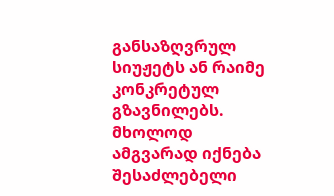განსაზღვრულ სიუჟეტს ან რაიმე კონკრეტულ გზავნილებს. მხოლოდ ამგვარად იქნება შესაძლებელი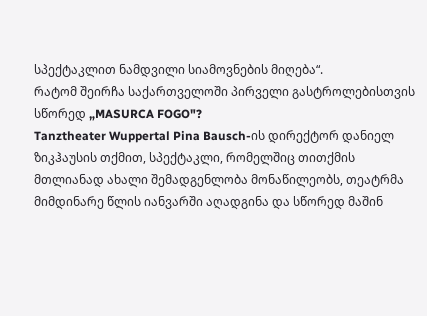სპექტაკლით ნამდვილი სიამოვნების მიღება“.
რატომ შეირჩა საქართველოში პირველი გასტროლებისთვის სწორედ „MASURCA FOGO"?
Tanztheater Wuppertal Pina Bausch-ის დირექტორ დანიელ ზიკჰაუსის თქმით, სპექტაკლი, რომელშიც თითქმის მთლიანად ახალი შემადგენლობა მონაწილეობს, თეატრმა მიმდინარე წლის იანვარში აღადგინა და სწორედ მაშინ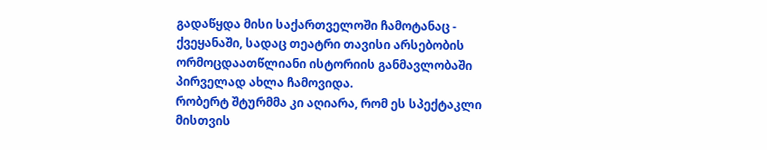გადაწყდა მისი საქართველოში ჩამოტანაც - ქვეყანაში, სადაც თეატრი თავისი არსებობის ორმოცდაათწლიანი ისტორიის განმავლობაში პირველად ახლა ჩამოვიდა.
რობერტ შტურმმა კი აღიარა, რომ ეს სპექტაკლი მისთვის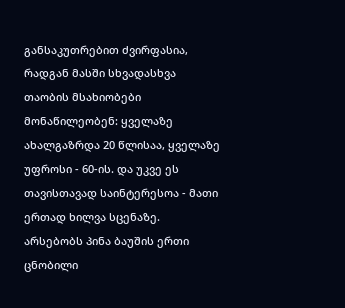განსაკუთრებით ძვირფასია, რადგან მასში სხვადასხვა თაობის მსახიობები მონაწილეობენ: ყველაზე ახალგაზრდა 20 წლისაა, ყველაზე უფროსი - 60-ის. და უკვე ეს თავისთავად საინტერესოა - მათი ერთად ხილვა სცენაზე.
არსებობს პინა ბაუშის ერთი ცნობილი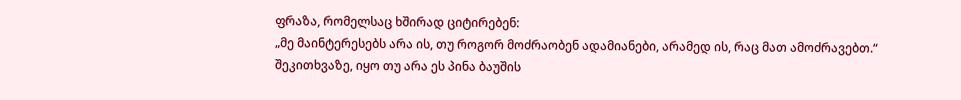ფრაზა, რომელსაც ხშირად ციტირებენ:
„მე მაინტერესებს არა ის, თუ როგორ მოძრაობენ ადამიანები, არამედ ის, რაც მათ ამოძრავებთ.“
შეკითხვაზე, იყო თუ არა ეს პინა ბაუშის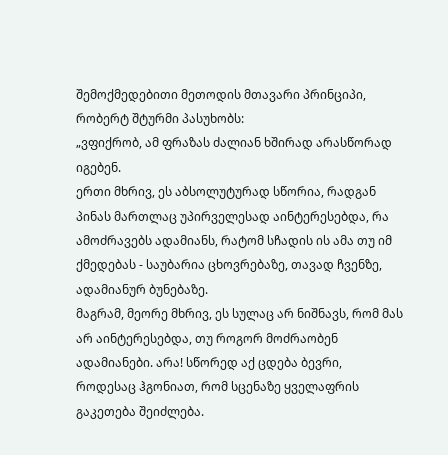შემოქმედებითი მეთოდის მთავარი პრინციპი, რობერტ შტურმი პასუხობს:
„ვფიქრობ, ამ ფრაზას ძალიან ხშირად არასწორად იგებენ.
ერთი მხრივ, ეს აბსოლუტურად სწორია, რადგან პინას მართლაც უპირველესად აინტერესებდა, რა ამოძრავებს ადამიანს, რატომ სჩადის ის ამა თუ იმ ქმედებას - საუბარია ცხოვრებაზე, თავად ჩვენზე, ადამიანურ ბუნებაზე.
მაგრამ, მეორე მხრივ, ეს სულაც არ ნიშნავს, რომ მას არ აინტერესებდა, თუ როგორ მოძრაობენ ადამიანები. არა! სწორედ აქ ცდება ბევრი, როდესაც ჰგონიათ, რომ სცენაზე ყველაფრის გაკეთება შეიძლება.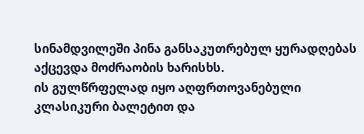სინამდვილეში პინა განსაკუთრებულ ყურადღებას აქცევდა მოძრაობის ხარისხს.
ის გულწრფელად იყო აღფრთოვანებული კლასიკური ბალეტით და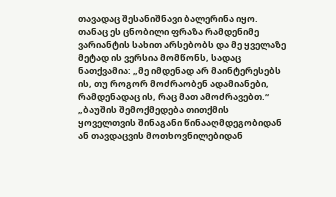თავადაც შესანიშნავი ბალერინა იყო.
თანაც ეს ცნობილი ფრაზა რამდენიმე ვარიანტის სახით არსებობს და მე ყველაზე მეტად ის ვერსია მომწონს, სადაც ნათქვამია: „მე იმდენად არ მაინტერესებს ის, თუ როგორ მოძრაობენ ადამიანები, რამდენადაც ის, რაც მათ ამოძრავებთ.“
„ბაუშის შემოქმედება თითქმის ყოველთვის შინაგანი წინააღმდეგობიდან ან თავდაცვის მოთხოვნილებიდან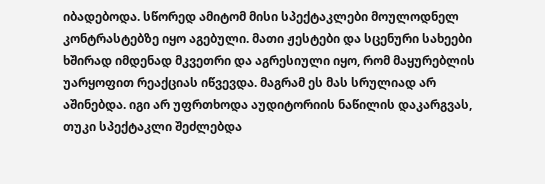იბადებოდა. სწორედ ამიტომ მისი სპექტაკლები მოულოდნელ კონტრასტებზე იყო აგებული. მათი ჟესტები და სცენური სახეები ხშირად იმდენად მკვეთრი და აგრესიული იყო, რომ მაყურებლის უარყოფით რეაქციას იწვევდა. მაგრამ ეს მას სრულიად არ აშინებდა. იგი არ უფრთხოდა აუდიტორიის ნაწილის დაკარგვას, თუკი სპექტაკლი შეძლებდა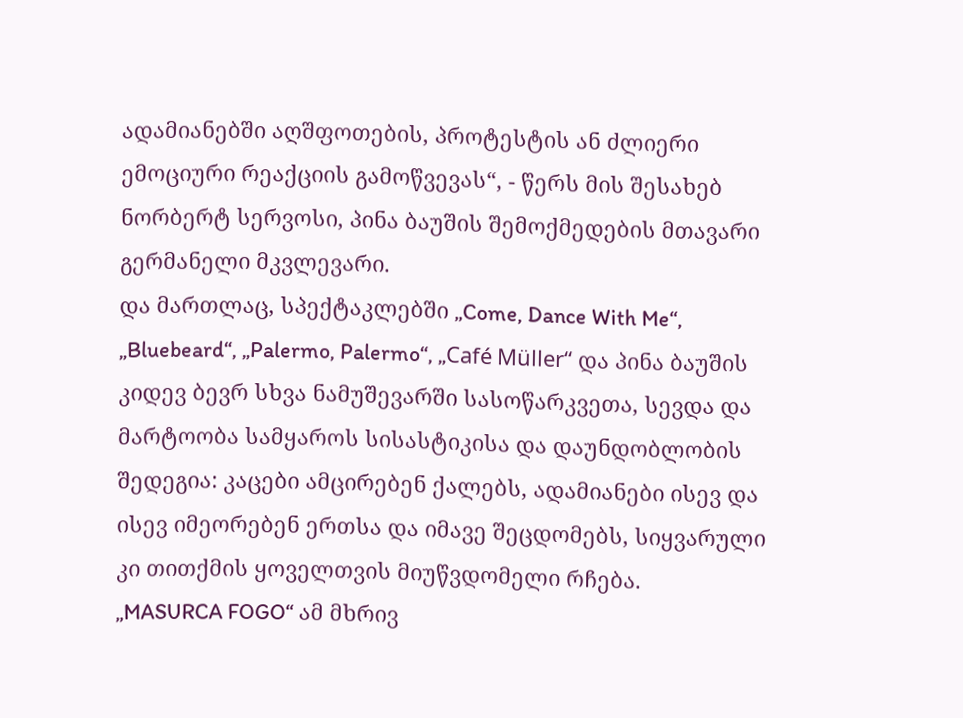ადამიანებში აღშფოთების, პროტესტის ან ძლიერი ემოციური რეაქციის გამოწვევას“, - წერს მის შესახებ ნორბერტ სერვოსი, პინა ბაუშის შემოქმედების მთავარი გერმანელი მკვლევარი.
და მართლაც, სპექტაკლებში „Come, Dance With Me“, „Bluebeard“, „Palermo, Palermo“, „Café Müller“ და პინა ბაუშის კიდევ ბევრ სხვა ნამუშევარში სასოწარკვეთა, სევდა და მარტოობა სამყაროს სისასტიკისა და დაუნდობლობის შედეგია: კაცები ამცირებენ ქალებს, ადამიანები ისევ და ისევ იმეორებენ ერთსა და იმავე შეცდომებს, სიყვარული კი თითქმის ყოველთვის მიუწვდომელი რჩება.
„MASURCA FOGO“ ამ მხრივ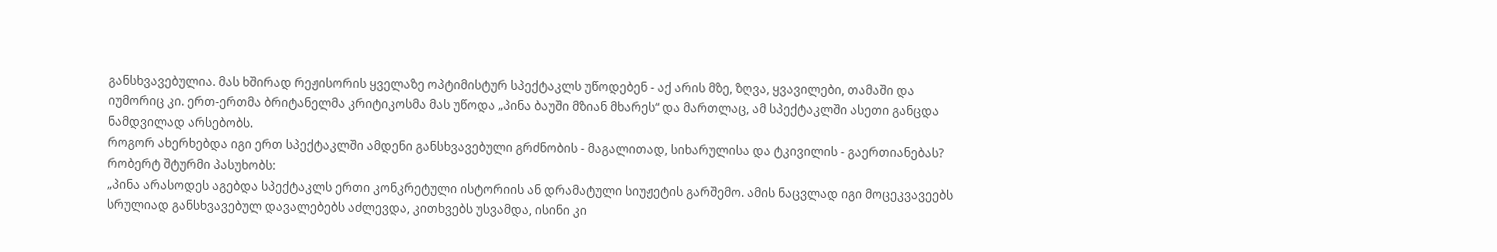განსხვავებულია. მას ხშირად რეჟისორის ყველაზე ოპტიმისტურ სპექტაკლს უწოდებენ - აქ არის მზე, ზღვა, ყვავილები, თამაში და იუმორიც კი. ერთ-ერთმა ბრიტანელმა კრიტიკოსმა მას უწოდა „პინა ბაუში მზიან მხარეს“ და მართლაც, ამ სპექტაკლში ასეთი განცდა ნამდვილად არსებობს.
როგორ ახერხებდა იგი ერთ სპექტაკლში ამდენი განსხვავებული გრძნობის - მაგალითად, სიხარულისა და ტკივილის - გაერთიანებას?
რობერტ შტურმი პასუხობს:
„პინა არასოდეს აგებდა სპექტაკლს ერთი კონკრეტული ისტორიის ან დრამატული სიუჟეტის გარშემო. ამის ნაცვლად იგი მოცეკვავეებს სრულიად განსხვავებულ დავალებებს აძლევდა, კითხვებს უსვამდა, ისინი კი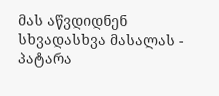მას აწვდიდნენ სხვადასხვა მასალას - პატარა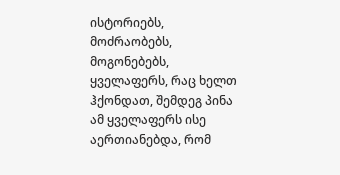ისტორიებს, მოძრაობებს, მოგონებებს, ყველაფერს, რაც ხელთ ჰქონდათ, შემდეგ პინა ამ ყველაფერს ისე აერთიანებდა, რომ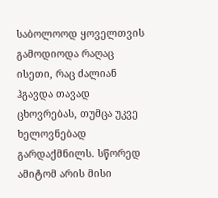საბოლოოდ ყოველთვის გამოდიოდა რაღაც ისეთი, რაც ძალიან ჰგავდა თავად ცხოვრებას, თუმცა უკვე ხელოვნებად გარდაქმნილს. სწორედ ამიტომ არის მისი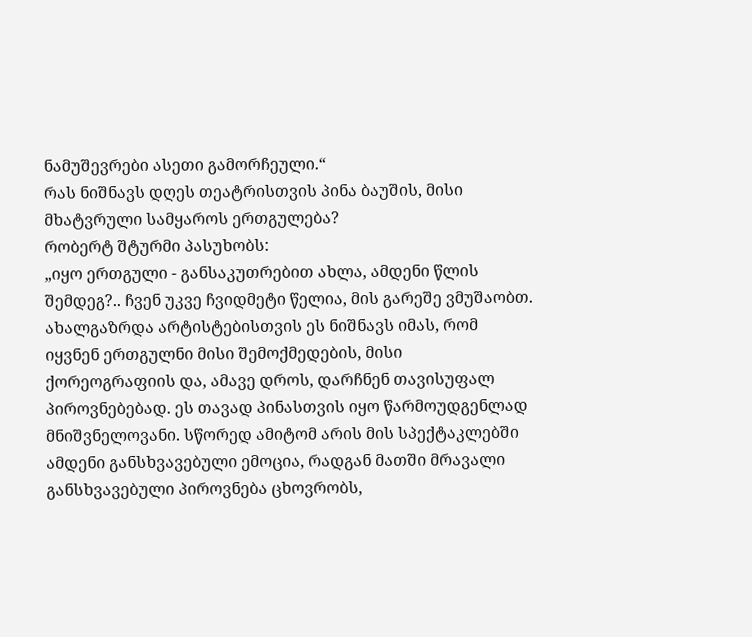ნამუშევრები ასეთი გამორჩეული.“
რას ნიშნავს დღეს თეატრისთვის პინა ბაუშის, მისი მხატვრული სამყაროს ერთგულება?
რობერტ შტურმი პასუხობს:
„იყო ერთგული - განსაკუთრებით ახლა, ამდენი წლის შემდეგ?.. ჩვენ უკვე ჩვიდმეტი წელია, მის გარეშე ვმუშაობთ. ახალგაზრდა არტისტებისთვის ეს ნიშნავს იმას, რომ იყვნენ ერთგულნი მისი შემოქმედების, მისი ქორეოგრაფიის და, ამავე დროს, დარჩნენ თავისუფალ პიროვნებებად. ეს თავად პინასთვის იყო წარმოუდგენლად მნიშვნელოვანი. სწორედ ამიტომ არის მის სპექტაკლებში ამდენი განსხვავებული ემოცია, რადგან მათში მრავალი განსხვავებული პიროვნება ცხოვრობს,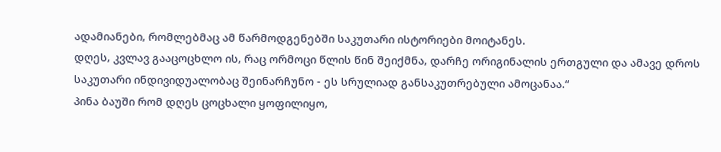ადამიანები, რომლებმაც ამ წარმოდგენებში საკუთარი ისტორიები მოიტანეს.
დღეს, კვლავ გააცოცხლო ის, რაც ორმოცი წლის წინ შეიქმნა, დარჩე ორიგინალის ერთგული და ამავე დროს საკუთარი ინდივიდუალობაც შეინარჩუნო - ეს სრულიად განსაკუთრებული ამოცანაა.“
პინა ბაუში რომ დღეს ცოცხალი ყოფილიყო,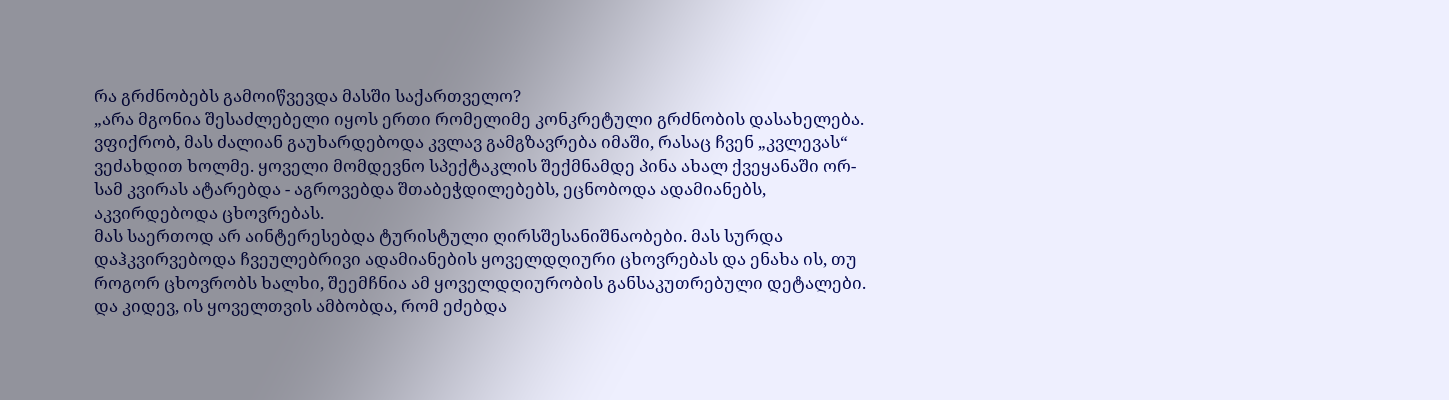რა გრძნობებს გამოიწვევდა მასში საქართველო?
„არა მგონია შესაძლებელი იყოს ერთი რომელიმე კონკრეტული გრძნობის დასახელება. ვფიქრობ, მას ძალიან გაუხარდებოდა კვლავ გამგზავრება იმაში, რასაც ჩვენ „კვლევას“ ვეძახდით ხოლმე. ყოველი მომდევნო სპექტაკლის შექმნამდე პინა ახალ ქვეყანაში ორ-სამ კვირას ატარებდა - აგროვებდა შთაბეჭდილებებს, ეცნობოდა ადამიანებს, აკვირდებოდა ცხოვრებას.
მას საერთოდ არ აინტერესებდა ტურისტული ღირსშესანიშნაობები. მას სურდა დაჰკვირვებოდა ჩვეულებრივი ადამიანების ყოველდღიური ცხოვრებას და ენახა ის, თუ როგორ ცხოვრობს ხალხი, შეემჩნია ამ ყოველდღიურობის განსაკუთრებული დეტალები.
და კიდევ, ის ყოველთვის ამბობდა, რომ ეძებდა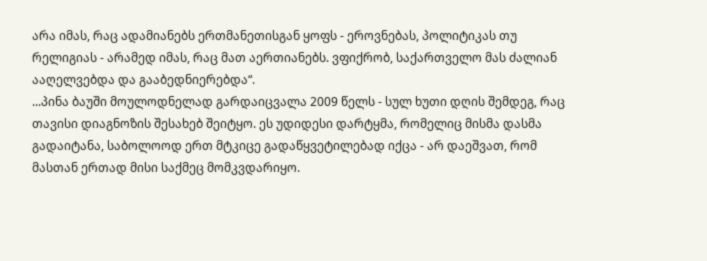არა იმას, რაც ადამიანებს ერთმანეთისგან ყოფს - ეროვნებას, პოლიტიკას თუ რელიგიას - არამედ იმას, რაც მათ აერთიანებს. ვფიქრობ, საქართველო მას ძალიან ააღელვებდა და გააბედნიერებდა“.
...პინა ბაუში მოულოდნელად გარდაიცვალა 2009 წელს - სულ ხუთი დღის შემდეგ, რაც თავისი დიაგნოზის შესახებ შეიტყო. ეს უდიდესი დარტყმა, რომელიც მისმა დასმა გადაიტანა, საბოლოოდ ერთ მტკიცე გადაწყვეტილებად იქცა - არ დაეშვათ, რომ მასთან ერთად მისი საქმეც მომკვდარიყო.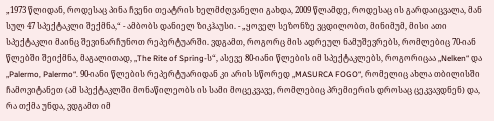„1973 წლიდან, როდესაც პინა ჩვენი თეატრის ხელმძღვანელი გახდა, 2009 წლამდე, როდესაც ის გარდაიცვალა, მან სულ 47 სპექტაკლი შექმნა,“ - ამბობს დანიელ ზიკჰაუსი. - „ყოველ სეზონზე ვცდილობთ, მინიმუმ, მისი ათი სპექტაკლი მაინც შევინარჩუნოთ რეპერტუარში. ვდგამთ, როგორც მის ადრეულ ნამუშევრებს, რომლებიც 70-იან წლებში შეიქმნა, მაგალითად, „The Rite of Spring-ს“, ასევე 80-იანი წლების იმ სპექტაკლებს, როგორიცაა „Nelken“ და „Palermo, Palermo“. 90-იანი წლების რეპერტუარიდან კი არის სწორედ „MASURCA FOGO“, რომელიც ახლა თბილისში ჩამოვიტანეთ (ამ სპექტაკლში მონაწილეობს ის სამი მოცეკვავე, რომლებიც პრემიერის დროსაც ცეკვავდნენ) და, რა თქმა უნდა, ვდგამთ იმ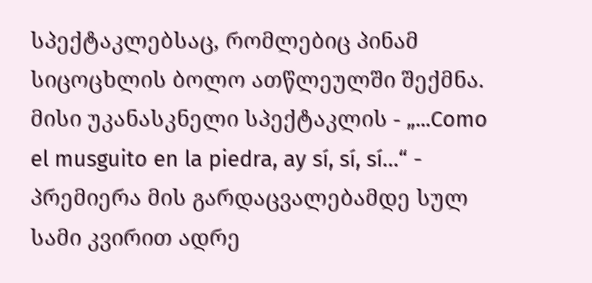სპექტაკლებსაც, რომლებიც პინამ სიცოცხლის ბოლო ათწლეულში შექმნა. მისი უკანასკნელი სპექტაკლის - „...Como el musguito en la piedra, ay sí, sí, sí…“ - პრემიერა მის გარდაცვალებამდე სულ სამი კვირით ადრე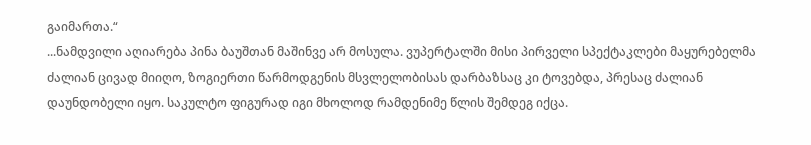გაიმართა.“
...ნამდვილი აღიარება პინა ბაუშთან მაშინვე არ მოსულა. ვუპერტალში მისი პირველი სპექტაკლები მაყურებელმა ძალიან ცივად მიიღო, ზოგიერთი წარმოდგენის მსვლელობისას დარბაზსაც კი ტოვებდა, პრესაც ძალიან დაუნდობელი იყო. საკულტო ფიგურად იგი მხოლოდ რამდენიმე წლის შემდეგ იქცა.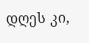დღეს კი,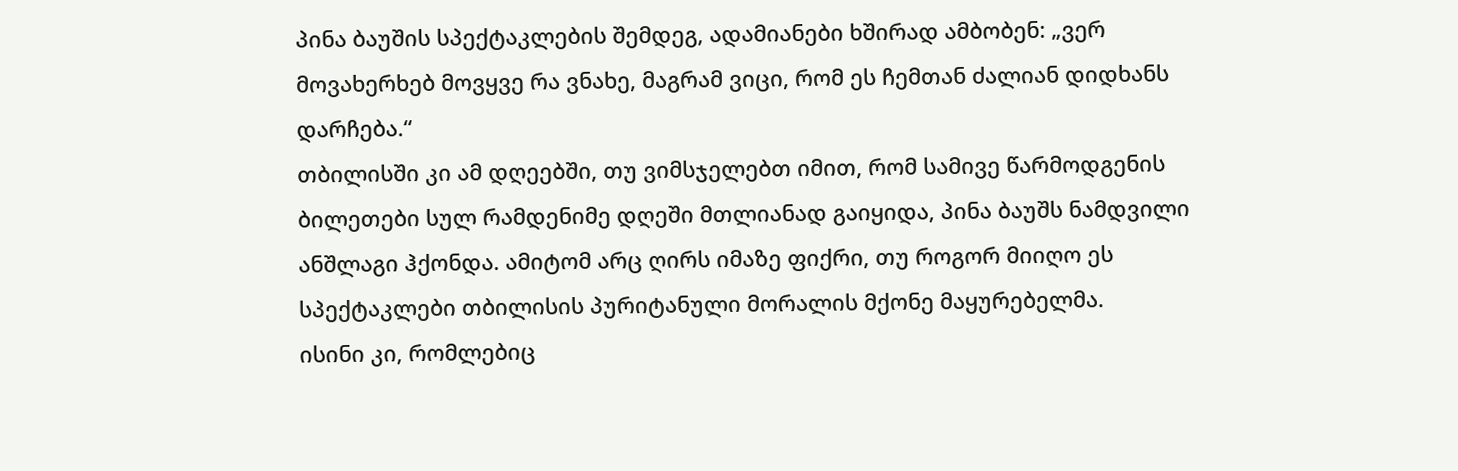პინა ბაუშის სპექტაკლების შემდეგ, ადამიანები ხშირად ამბობენ: „ვერ მოვახერხებ მოვყვე რა ვნახე, მაგრამ ვიცი, რომ ეს ჩემთან ძალიან დიდხანს დარჩება.“
თბილისში კი ამ დღეებში, თუ ვიმსჯელებთ იმით, რომ სამივე წარმოდგენის ბილეთები სულ რამდენიმე დღეში მთლიანად გაიყიდა, პინა ბაუშს ნამდვილი ანშლაგი ჰქონდა. ამიტომ არც ღირს იმაზე ფიქრი, თუ როგორ მიიღო ეს სპექტაკლები თბილისის პურიტანული მორალის მქონე მაყურებელმა.
ისინი კი, რომლებიც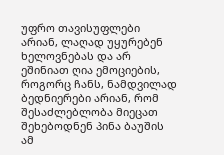უფრო თავისუფლები არიან, ლაღად უყურებენ ხელოვნებას და არ ეშინიათ ღია ემოციების, როგორც ჩანს, ნამდვილად ბედნიერები არიან, რომ შესაძლებლობა მიეცათ შეხებოდნენ პინა ბაუშის ამ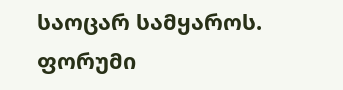საოცარ სამყაროს.
ფორუმი